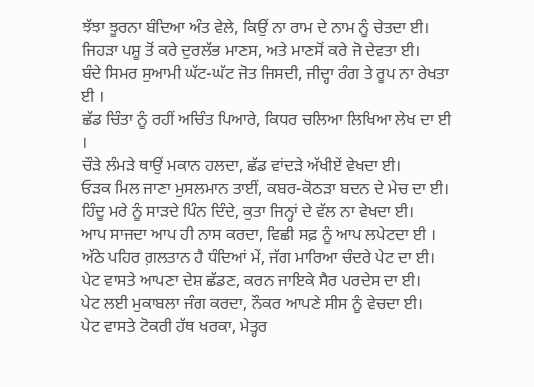ਝੱਝਾ ਝੂਰਨਾ ਬੰਦਿਆ ਅੰਤ ਵੇਲੇ, ਕਿਉਂ ਨਾ ਰਾਮ ਦੇ ਨਾਮ ਨੂੰ ਚੇਤਦਾ ਈ।
ਜਿਹੜਾ ਪਸ਼ੂ ਤੋਂ ਕਰੇ ਦੁਰਲੱਭ ਮਾਣਸ, ਅਤੇ ਮਾਣਸੋਂ ਕਰੇ ਜੋ ਦੇਵਤਾ ਈ।
ਬੰਦੇ ਸਿਮਰ ਸੁਆਮੀ ਘੱਟ-ਘੱਟ ਜੋਤ ਜਿਸਦੀ, ਜੀਦ੍ਹਾ ਰੰਗ ਤੇ ਰੂਪ ਨਾ ਰੇਖਤਾ ਈ ।
ਛੱਡ ਚਿੰਤਾ ਨੂੰ ਰਹੀਂ ਅਚਿੰਤ ਪਿਆਰੇ, ਕਿਧਰ ਚਲਿਆ ਲਿਖਿਆ ਲੇਖ ਦਾ ਈ ।
ਚੌੜੇ ਲੰਮੜੇ ਥਾਉਂ ਮਕਾਨ ਹਲਦਾ, ਛੱਡ ਵਾਂਦੜੇ ਅੱਖੀਏਂ ਵੇਖਦਾ ਈ।
ਓੜਕ ਮਿਲ ਜਾਣਾ ਮੁਸਲਮਾਨ ਤਾਈਂ, ਕਬਰ-ਕੋਠੜਾ ਬਦਨ ਦੇ ਮੇਚ ਦਾ ਈ।
ਹਿੰਦੂ ਮਰੇ ਨੂੰ ਸਾੜਦੇ ਪਿੰਨ ਦਿੰਦੇ, ਕੁਤਾ ਜਿਨ੍ਹਾਂ ਦੇ ਵੱਲ ਨਾ ਵੇਖਦਾ ਈ।
ਆਪ ਸਾਜਦਾ ਆਪ ਹੀ ਨਾਸ ਕਰਦਾ, ਵਿਛੀ ਸਫ਼ ਨੂੰ ਆਪ ਲਪੇਟਦਾ ਈ ।
ਅੱਠੇ ਪਹਿਰ ਗ਼ਲਤਾਨ ਹੈ ਧੰਦਿਆਂ ਮੇਂ, ਜੱਗ ਮਾਰਿਆ ਚੰਦਰੇ ਪੇਟ ਦਾ ਈ।
ਪੇਟ ਵਾਸਤੇ ਆਪਣਾ ਦੇਸ਼ ਛੱਡਣ, ਕਰਨ ਜਾਇਕੇ ਸੈਰ ਪਰਦੇਸ ਦਾ ਈ।
ਪੇਟ ਲਈ ਮੁਕਾਬਲਾ ਜੰਗ ਕਰਦਾ, ਨੌਕਰ ਆਪਣੇ ਸੀਸ ਨੂੰ ਵੇਚਦਾ ਈ।
ਪੇਟ ਵਾਸਤੇ ਟੋਕਰੀ ਹੱਥ ਖਰਕਾ, ਮੇਤ੍ਹਰ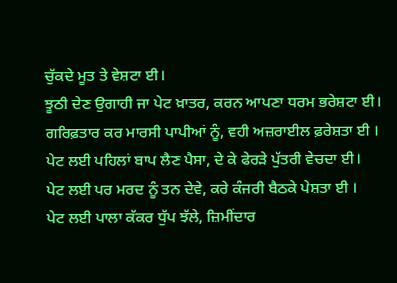ਚੁੱਕਦੇ ਮੂਤ ਤੇ ਵੇਸ਼ਟਾ ਈ।
ਝੂਠੀ ਦੇਣ ਉਗਾਹੀ ਜਾ ਪੇਟ ਖ਼ਾਤਰ, ਕਰਨ ਆਪਣਾ ਧਰਮ ਭਰੇਸ਼ਟਾ ਈ।
ਗਰਿਫ਼ਤਾਰ ਕਰ ਮਾਰਸੀ ਪਾਪੀਆਂ ਨੂੰ, ਵਹੀ ਅਜ਼ਰਾਈਲ ਫ਼ਰੇਸ਼ਤਾ ਈ ।
ਪੇਟ ਲਈ ਪਹਿਲਾਂ ਬਾਪ ਲੈਣ ਪੈਸਾ, ਦੇ ਕੇ ਫੇਰੜੇ ਪੁੱਤਰੀ ਵੇਚਦਾ ਈ।
ਪੇਟ ਲਈ ਪਰ ਮਰਦ ਨੂੰ ਤਨ ਦੇਵੇ, ਕਰੇ ਕੰਜਰੀ ਬੈਠਕੇ ਪੇਸ਼ਤਾ ਈ ।
ਪੇਟ ਲਈ ਪਾਲਾ ਕੱਕਰ ਧੁੱਪ ਝੱਲੇ, ਜ਼ਿਮੀਂਦਾਰ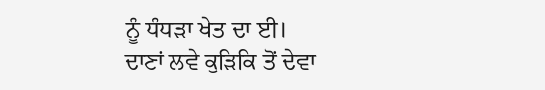ਨੂੰ ਧੰਧੜਾ ਖੇਤ ਦਾ ਈ।
ਦਾਣਾਂ ਲਵੇ ਕੁੜਿਕਿ ਤੋਂ ਦੇਵਾ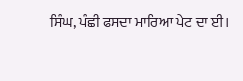ਸਿੰਘ, ਪੰਛੀ ਫਸਦਾ ਮਾਰਿਆ ਪੇਟ ਦਾ ਈ।